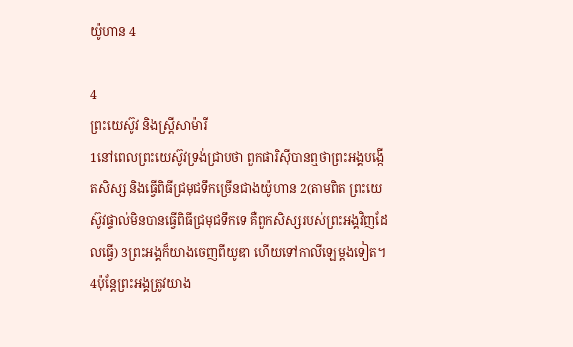យ៉ូហាន 4

4
ព្រះយេស៊ូវ និងស្ដ្រីសាម៉ារី
1នៅពេលព្រះយេស៊ូវទ្រង់ជ្រាបថា ពួកផារិស៊ីបានឮថាព្រះអង្គបង្កើតសិស្ស និងធ្វើពិធីជ្រមុជទឹកច្រើនជាងយ៉ូហាន 2(តាមពិត ព្រះយេស៊ូវផ្ទាល់មិនបានធ្វើពិធីជ្រមុជទឹកទេ គឺពួកសិស្សរបស់ព្រះអង្គវិញដែលធ្វើ) 3ព្រះអង្គក៏យាងចេញពីយូឌា ហើយទៅកាលីឡេម្ដងទៀត។ 4ប៉ុន្តែព្រះអង្គត្រូវយាង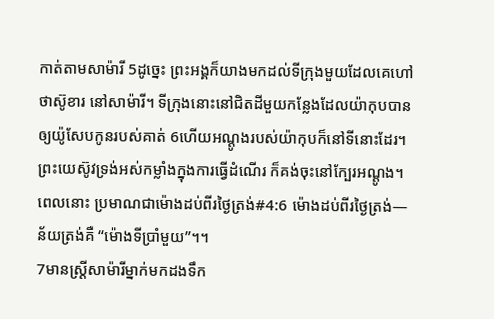កាត់តាមសាម៉ារី 5ដូច្នេះ ព្រះអង្គក៏យាងមកដល់ទីក្រុងមួយដែលគេហៅថាស៊ូខារ នៅសាម៉ារី។ ទីក្រុងនោះនៅជិតដីមួយកន្លែងដែលយ៉ាកុបបានឲ្យយ៉ូសែបកូនរបស់គាត់ 6ហើយអណ្ដូងរបស់យ៉ាកុបក៏នៅទីនោះដែរ។ ព្រះយេស៊ូវទ្រង់អស់កម្លាំងក្នុងការធ្វើដំណើរ ក៏គង់ចុះនៅក្បែរអណ្ដូង។ ពេលនោះ ប្រមាណជាម៉ោងដប់ពីរថ្ងៃត្រង់#4:6 ម៉ោងដប់ពីរថ្ងៃត្រង់―ន័យត្រង់គឺ “ម៉ោងទីប្រាំមួយ”។។
7មានស្ត្រីសាម៉ារីម្នាក់មកដងទឹក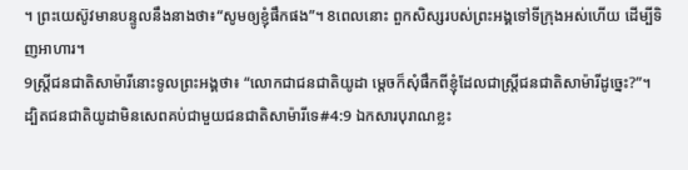។ ព្រះយេស៊ូវមានបន្ទូលនឹងនាងថា៖“សូមឲ្យខ្ញុំផឹកផង”។ 8ពេលនោះ ពួកសិស្សរបស់ព្រះអង្គទៅទីក្រុងអស់ហើយ ដើម្បីទិញអាហារ។
9ស្ត្រីជនជាតិសាម៉ារីនោះទូលព្រះអង្គថា៖ “លោកជាជនជាតិយូដា ម្ដេចក៏សុំផឹកពីខ្ញុំដែលជាស្ត្រីជនជាតិសាម៉ារីដូច្នេះ?”។ ដ្បិតជនជាតិយូដាមិនសេពគប់ជាមួយជនជាតិសាម៉ារីទេ#4:9 ឯកសារបុរាណខ្លះ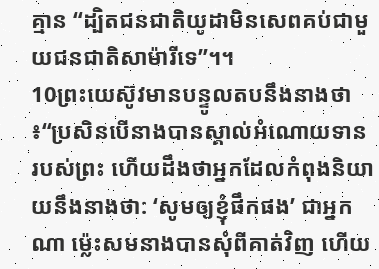គ្មាន “ដ្បិតជនជាតិយូដាមិនសេពគប់ជាមួយជនជាតិសាម៉ារីទេ”។។
10ព្រះយេស៊ូវមានបន្ទូលតបនឹងនាងថា៖“ប្រសិនបើនាងបានស្គាល់អំណោយទានរបស់ព្រះ ហើយដឹងថាអ្នកដែលកំពុងនិយាយនឹងនាងថា: ‘សូមឲ្យខ្ញុំផឹកផង’ ជាអ្នកណា ម្ល៉េះសមនាងបានសុំពីគាត់វិញ ហើយ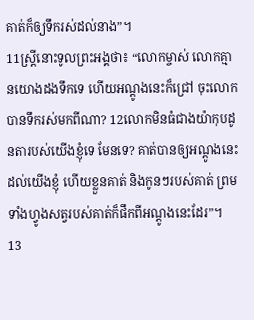គាត់ក៏ឲ្យទឹករស់ដល់នាង”។
11ស្ត្រីនោះទូលព្រះអង្គថា៖ “លោកម្ចាស់ លោកគ្មានយោងដងទឹកទេ ហើយអណ្ដូងនេះក៏ជ្រៅ ចុះលោកបានទឹករស់មកពីណា? 12លោកមិនធំជាងយ៉ាកុបដូនតារបស់យើងខ្ញុំទេ មែនទេ? គាត់បានឲ្យអណ្ដូងនេះដល់យើងខ្ញុំ ហើយខ្លួនគាត់ និងកូនៗរបស់គាត់ ព្រមទាំងហ្វូងសត្វរបស់គាត់ក៏ផឹកពីអណ្ដូងនេះដែរ”។
13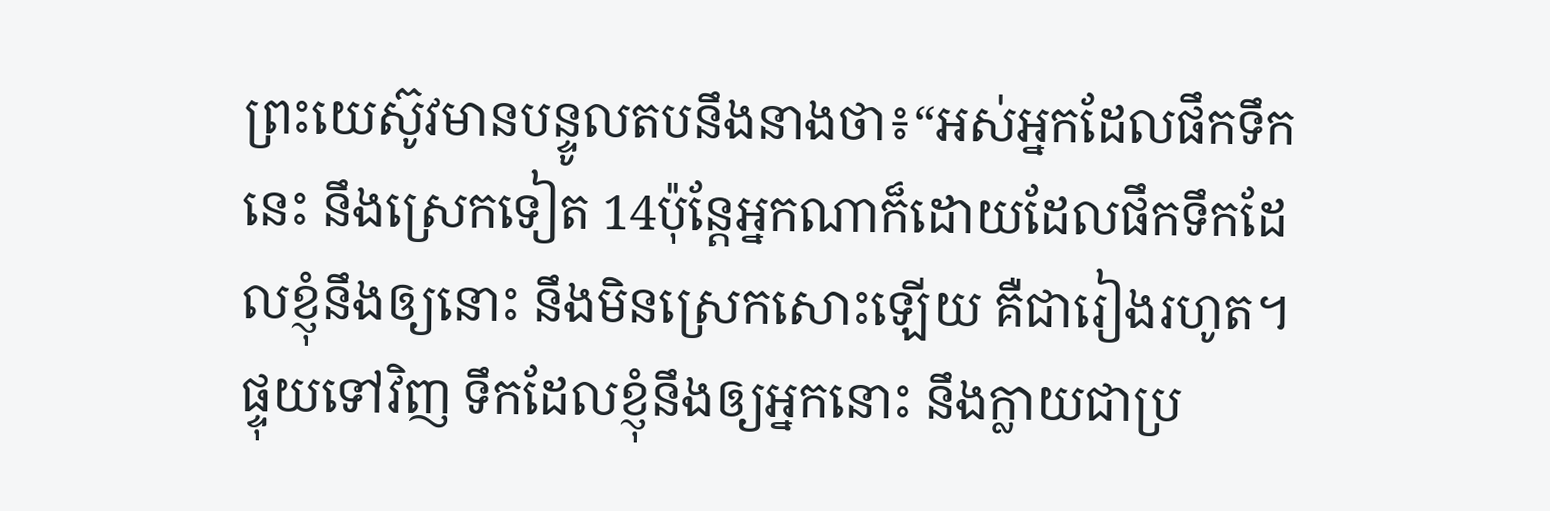ព្រះយេស៊ូវមានបន្ទូលតបនឹងនាងថា៖“អស់អ្នកដែលផឹកទឹកនេះ នឹងស្រេកទៀត 14ប៉ុន្តែអ្នកណាក៏ដោយដែលផឹកទឹកដែលខ្ញុំនឹងឲ្យនោះ នឹងមិនស្រេកសោះឡើយ គឺជារៀងរហូត។ ផ្ទុយទៅវិញ ទឹកដែលខ្ញុំនឹងឲ្យអ្នកនោះ នឹងក្លាយជាប្រ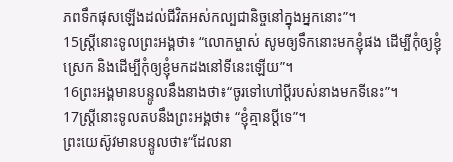ភពទឹកផុសឡើងដល់ជីវិតអស់កល្បជានិច្ចនៅក្នុងអ្នកនោះ”។
15ស្ត្រីនោះទូលព្រះអង្គថា៖ “លោកម្ចាស់ សូមឲ្យទឹកនោះមកខ្ញុំផង ដើម្បីកុំឲ្យខ្ញុំស្រេក និងដើម្បីកុំឲ្យខ្ញុំមកដងនៅទីនេះឡើយ”។
16ព្រះអង្គមានបន្ទូលនឹងនាងថា៖“ចូរទៅហៅប្ដីរបស់នាងមកទីនេះ”។
17ស្ត្រីនោះទូលតបនឹងព្រះអង្គថា៖ “ខ្ញុំគ្មានប្ដីទេ”។
ព្រះយេស៊ូវមានបន្ទូលថា៖“ដែលនា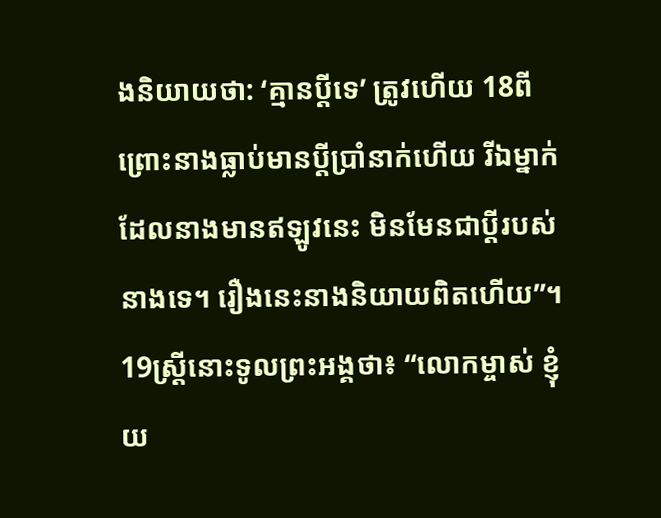ងនិយាយថា: ‘គ្មានប្ដីទេ’ ត្រូវហើយ 18ពីព្រោះនាងធ្លាប់មានប្ដីប្រាំនាក់ហើយ រីឯម្នាក់ដែលនាងមានឥឡូវនេះ មិនមែនជាប្ដីរបស់នាងទេ។ រឿងនេះនាងនិយាយពិតហើយ”។
19ស្ត្រីនោះទូលព្រះអង្គថា៖ “លោកម្ចាស់ ខ្ញុំយ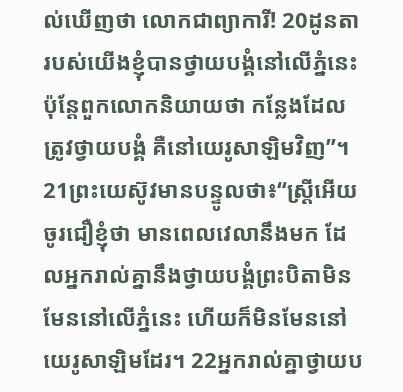ល់ឃើញថា លោកជាព្យាការី! 20ដូនតារបស់យើងខ្ញុំបានថ្វាយបង្គំនៅលើភ្នំនេះ ប៉ុន្តែពួកលោកនិយាយថា កន្លែងដែលត្រូវថ្វាយបង្គំ គឺនៅយេរូសាឡិមវិញ”។
21ព្រះយេស៊ូវមានបន្ទូលថា៖“ស្ត្រីអើយ ចូរជឿខ្ញុំថា មានពេលវេលានឹងមក ដែលអ្នករាល់គ្នានឹងថ្វាយបង្គំព្រះបិតាមិនមែននៅលើភ្នំនេះ ហើយក៏មិនមែននៅយេរូសាឡិមដែរ។ 22អ្នករាល់គ្នាថ្វាយប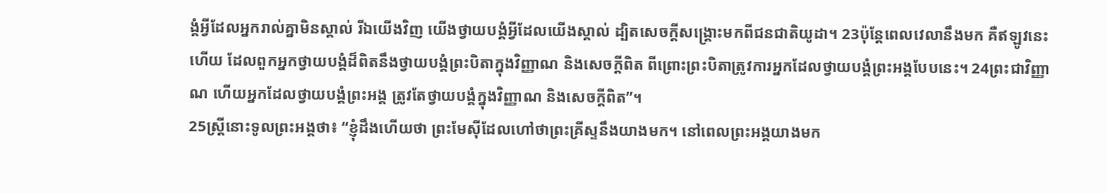ង្គំអ្វីដែលអ្នករាល់គ្នាមិនស្គាល់ រីឯយើងវិញ យើងថ្វាយបង្គំអ្វីដែលយើងស្គាល់ ដ្បិតសេចក្ដីសង្គ្រោះមកពីជនជាតិយូដា។ 23ប៉ុន្តែពេលវេលានឹងមក គឺឥឡូវនេះហើយ ដែលពួកអ្នកថ្វាយបង្គំដ៏ពិតនឹងថ្វាយបង្គំព្រះបិតាក្នុងវិញ្ញាណ និងសេចក្ដីពិត ពីព្រោះព្រះបិតាត្រូវការអ្នកដែលថ្វាយបង្គំព្រះអង្គបែបនេះ។ 24ព្រះជាវិញ្ញាណ ហើយអ្នកដែលថ្វាយបង្គំព្រះអង្គ ត្រូវតែថ្វាយបង្គំក្នុងវិញ្ញាណ និងសេចក្ដីពិត”។
25ស្ត្រីនោះទូលព្រះអង្គថា៖ “ខ្ញុំដឹងហើយថា ព្រះមែស៊ីដែលហៅថាព្រះគ្រីស្ទនឹងយាងមក។ នៅពេលព្រះអង្គយាងមក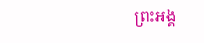ព្រះអង្គ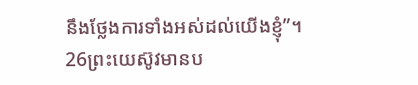នឹងថ្លែងការទាំងអស់ដល់យើងខ្ញុំ”។
26ព្រះយេស៊ូវមានប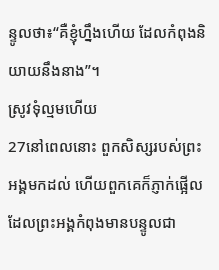ន្ទូលថា៖“គឺខ្ញុំហ្នឹងហើយ ដែលកំពុងនិយាយនឹងនាង”។
ស្រូវទុំល្មមហើយ
27នៅពេលនោះ ពួកសិស្សរបស់ព្រះអង្គមកដល់ ហើយពួកគេក៏ភ្ញាក់ផ្អើលដែលព្រះអង្គកំពុងមានបន្ទូលជា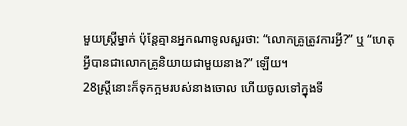មួយស្ត្រីម្នាក់ ប៉ុន្តែគ្មានអ្នកណាទូលសួរថា: “លោកគ្រូត្រូវការអ្វី?” ឬ “ហេតុអ្វីបានជាលោកគ្រូនិយាយជាមួយនាង?” ឡើយ។
28ស្ត្រីនោះក៏ទុកក្អមរបស់នាងចោល ហើយចូលទៅក្នុងទី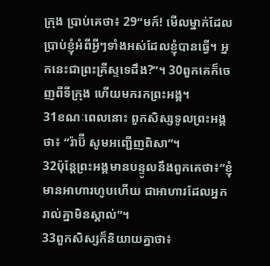ក្រុង ប្រាប់គេថា៖ 29“មក៍! មើលម្នាក់ដែលប្រាប់ខ្ញុំអំពីអ្វីៗទាំងអស់ដែលខ្ញុំបានធ្វើ។ អ្នកនេះជាព្រះគ្រីស្ទទេដឹង?”។ 30ពួកគេក៏ចេញពីទីក្រុង ហើយមករកព្រះអង្គ។
31ខណៈពេលនោះ ពួកសិស្សទូលព្រះអង្គថា៖ “រ៉ាប៊ី សូមអញ្ជើញពិសា”។
32ប៉ុន្តែព្រះអង្គមានបន្ទូលនឹងពួកគេថា៖“ខ្ញុំមានអាហារហូបហើយ ជាអាហារដែលអ្នករាល់គ្នាមិនស្គាល់”។
33ពួកសិស្សក៏និយាយគ្នាថា៖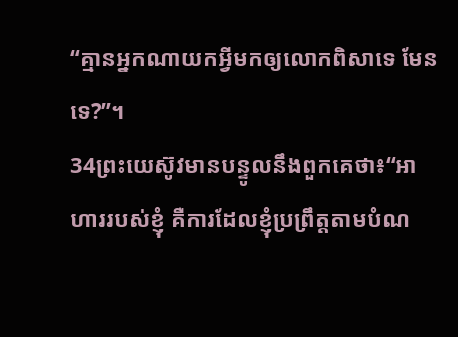“គ្មានអ្នកណាយកអ្វីមកឲ្យលោកពិសាទេ មែនទេ?”។
34ព្រះយេស៊ូវមានបន្ទូលនឹងពួកគេថា៖“អាហាររបស់ខ្ញុំ គឺការដែលខ្ញុំប្រព្រឹត្តតាមបំណ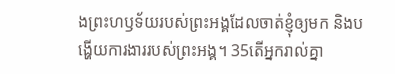ងព្រះហឫទ័យរបស់ព្រះអង្គដែលចាត់ខ្ញុំឲ្យមក និងបង្ហើយការងាររបស់ព្រះអង្គ។ 35តើអ្នករាល់គ្នា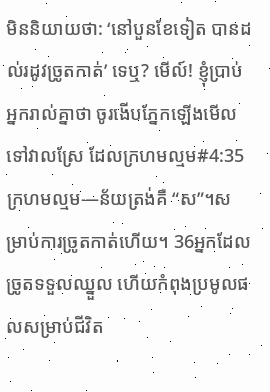មិននិយាយថា: ‘នៅបួនខែទៀត បានដល់រដូវច្រូតកាត់’ ទេឬ? មើល៍! ខ្ញុំប្រាប់អ្នករាល់គ្នាថា ចូរងើបភ្នែកឡើងមើលទៅវាលស្រែ ដែលក្រហមល្មម#4:35 ក្រហមល្មម―ន័យត្រង់គឺ “ស”។សម្រាប់ការច្រូតកាត់ហើយ។ 36អ្នកដែលច្រូតទទួលឈ្នួល ហើយកំពុងប្រមូលផលសម្រាប់ជីវិត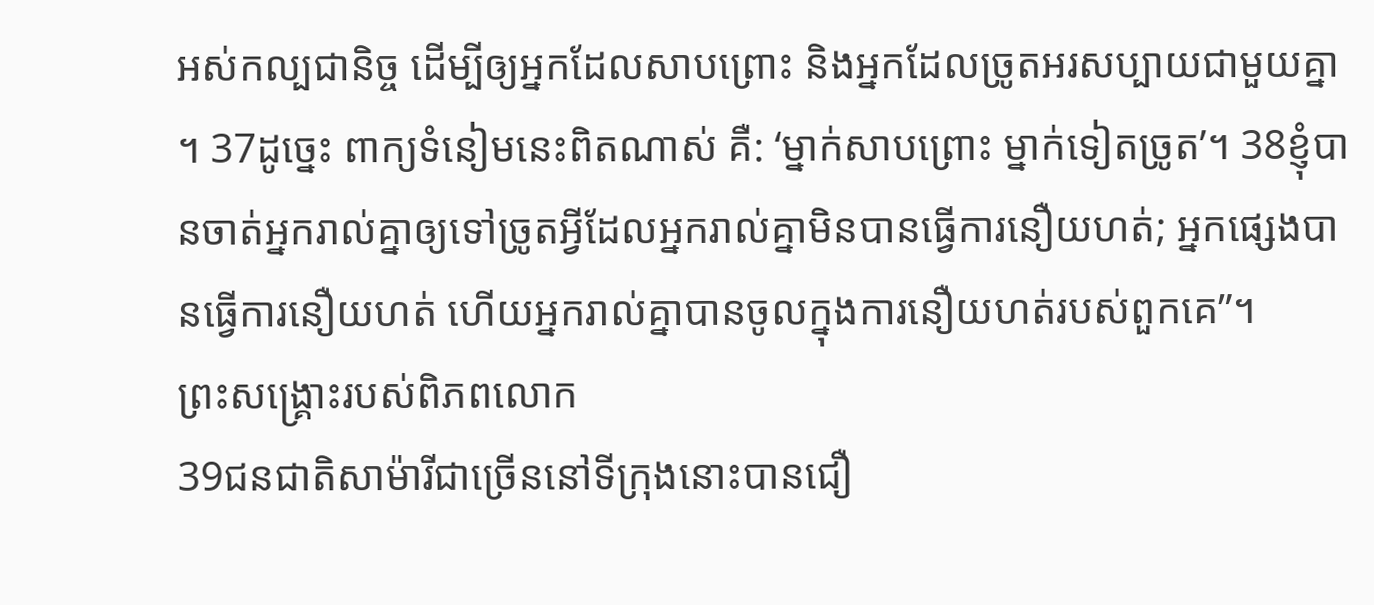អស់កល្បជានិច្ច ដើម្បីឲ្យអ្នកដែលសាបព្រោះ និងអ្នកដែលច្រូតអរសប្បាយជាមួយគ្នា។ 37ដូច្នេះ ពាក្យទំនៀមនេះពិតណាស់ គឺ: ‘ម្នាក់សាបព្រោះ ម្នាក់ទៀតច្រូត’។ 38ខ្ញុំបានចាត់អ្នករាល់គ្នាឲ្យទៅច្រូតអ្វីដែលអ្នករាល់គ្នាមិនបានធ្វើការនឿយហត់; អ្នកផ្សេងបានធ្វើការនឿយហត់ ហើយអ្នករាល់គ្នាបានចូលក្នុងការនឿយហត់របស់ពួកគេ”។
ព្រះសង្គ្រោះរបស់ពិភពលោក
39ជនជាតិសាម៉ារីជាច្រើននៅទីក្រុងនោះបានជឿ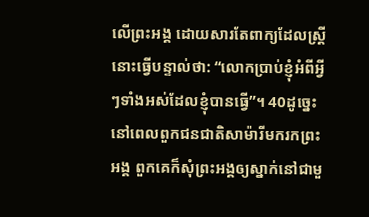លើព្រះអង្គ ដោយសារតែពាក្យដែលស្ត្រីនោះធ្វើបន្ទាល់ថា: “លោកប្រាប់ខ្ញុំអំពីអ្វីៗទាំងអស់ដែលខ្ញុំបានធ្វើ”។ 40ដូច្នេះ នៅពេលពួកជនជាតិសាម៉ារីមករកព្រះអង្គ ពួកគេក៏សុំព្រះអង្គឲ្យស្នាក់នៅជាមួ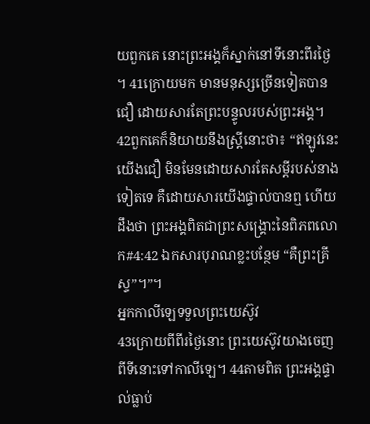យពួកគេ នោះព្រះអង្គក៏ស្នាក់នៅទីនោះពីរថ្ងៃ។ 41ក្រោយមក មានមនុស្សច្រើនទៀតបានជឿ ដោយសារតែព្រះបន្ទូលរបស់ព្រះអង្គ។ 42ពួកគេក៏និយាយនឹងស្ត្រីនោះថា៖ “ឥឡូវនេះយើងជឿ មិនមែនដោយសារតែសម្ដីរបស់នាងទៀតទេ គឺដោយសារយើងផ្ទាល់បានឮ ហើយដឹងថា ព្រះអង្គពិតជាព្រះសង្គ្រោះនៃពិភពលោក#4:42 ឯកសារបុរាណខ្លះបន្ថែម “គឺព្រះគ្រីស្ទ”។”។
អ្នកកាលីឡេទទួលព្រះយេស៊ូវ
43ក្រោយពីពីរថ្ងៃនោះ ព្រះយេស៊ូវយាងចេញពីទីនោះទៅកាលីឡេ។ 44តាមពិត ព្រះអង្គផ្ទាល់ធ្លាប់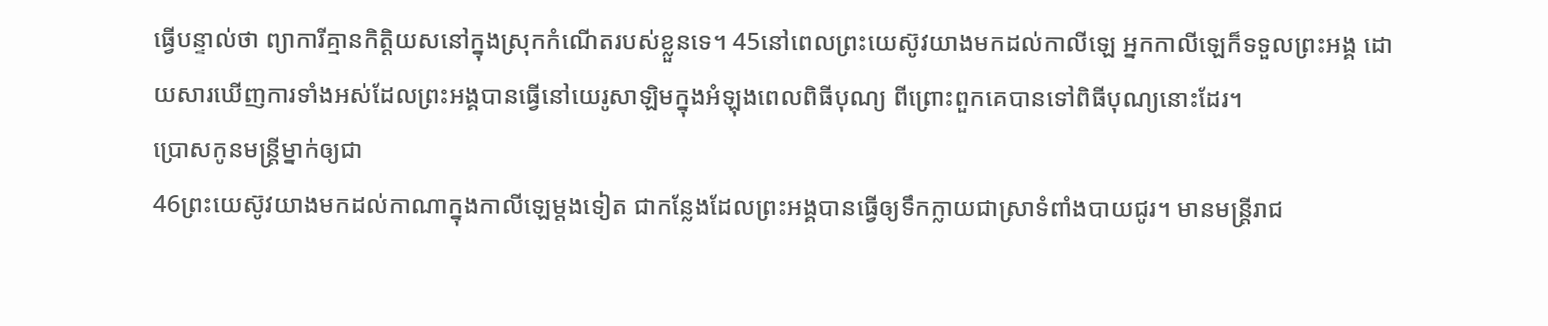ធ្វើបន្ទាល់ថា ព្យាការីគ្មានកិត្តិយសនៅក្នុងស្រុកកំណើតរបស់ខ្លួនទេ។ 45នៅពេលព្រះយេស៊ូវយាងមកដល់កាលីឡេ អ្នកកាលីឡេក៏ទទួលព្រះអង្គ ដោយសារឃើញការទាំងអស់ដែលព្រះអង្គបានធ្វើនៅយេរូសាឡិមក្នុងអំឡុងពេលពិធីបុណ្យ ពីព្រោះពួកគេបានទៅពិធីបុណ្យនោះដែរ។
ប្រោសកូនមន្ត្រីម្នាក់ឲ្យជា
46ព្រះយេស៊ូវយាងមកដល់កាណាក្នុងកាលីឡេម្ដងទៀត ជាកន្លែងដែលព្រះអង្គបានធ្វើឲ្យទឹកក្លាយជាស្រាទំពាំងបាយជូរ។ មានមន្ត្រីរាជ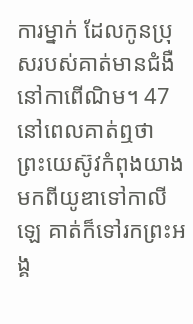ការម្នាក់ ដែលកូនប្រុសរបស់គាត់មានជំងឺនៅកាពើណិម។ 47នៅពេលគាត់ឮថា ព្រះយេស៊ូវកំពុងយាងមកពីយូឌាទៅកាលីឡេ គាត់ក៏ទៅរកព្រះអង្គ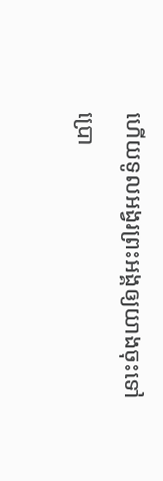ហើយទូលអង្វរព្រះអង្គឲ្យយាងចុះទៅប្រោ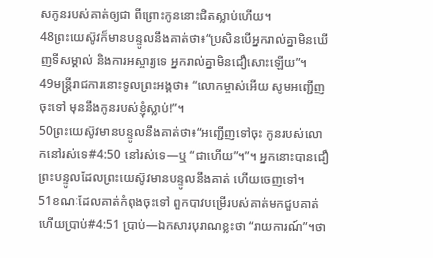សកូនរបស់គាត់ឲ្យជា ពីព្រោះកូននោះជិតស្លាប់ហើយ។
48ព្រះយេស៊ូវក៏មានបន្ទូលនឹងគាត់ថា៖“ប្រសិនបើអ្នករាល់គ្នាមិនឃើញទីសម្គាល់ និងការអស្ចារ្យទេ អ្នករាល់គ្នាមិនជឿសោះឡើយ”។
49មន្ត្រីរាជការនោះទូលព្រះអង្គថា៖ “លោកម្ចាស់អើយ សូមអញ្ជើញចុះទៅ មុននឹងកូនរបស់ខ្ញុំស្លាប់!”។
50ព្រះយេស៊ូវមានបន្ទូលនឹងគាត់ថា៖“អញ្ជើញទៅចុះ កូនរបស់លោកនៅរស់ទេ#4:50 នៅរស់ទេ―ឬ “ជាហើយ”។”។ អ្នកនោះបានជឿព្រះបន្ទូលដែលព្រះយេស៊ូវមានបន្ទូលនឹងគាត់ ហើយចេញទៅ។
51ខណៈដែលគាត់កំពុងចុះទៅ ពួកបាវបម្រើរបស់គាត់មកជួបគាត់ ហើយប្រាប់#4:51 ប្រាប់―ឯកសារបុរាណខ្លះថា “រាយការណ៍”។ថា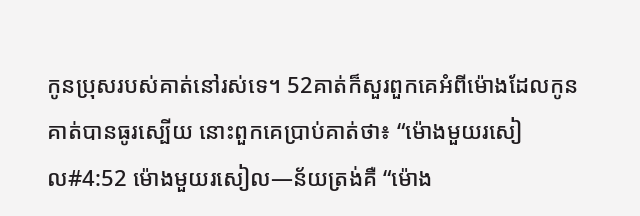កូនប្រុសរបស់គាត់នៅរស់ទេ។ 52គាត់ក៏សួរពួកគេអំពីម៉ោងដែលកូនគាត់បានធូរស្បើយ នោះពួកគេប្រាប់គាត់ថា៖ “ម៉ោងមួយរសៀល#4:52 ម៉ោងមួយរសៀល―ន័យត្រង់គឺ “ម៉ោង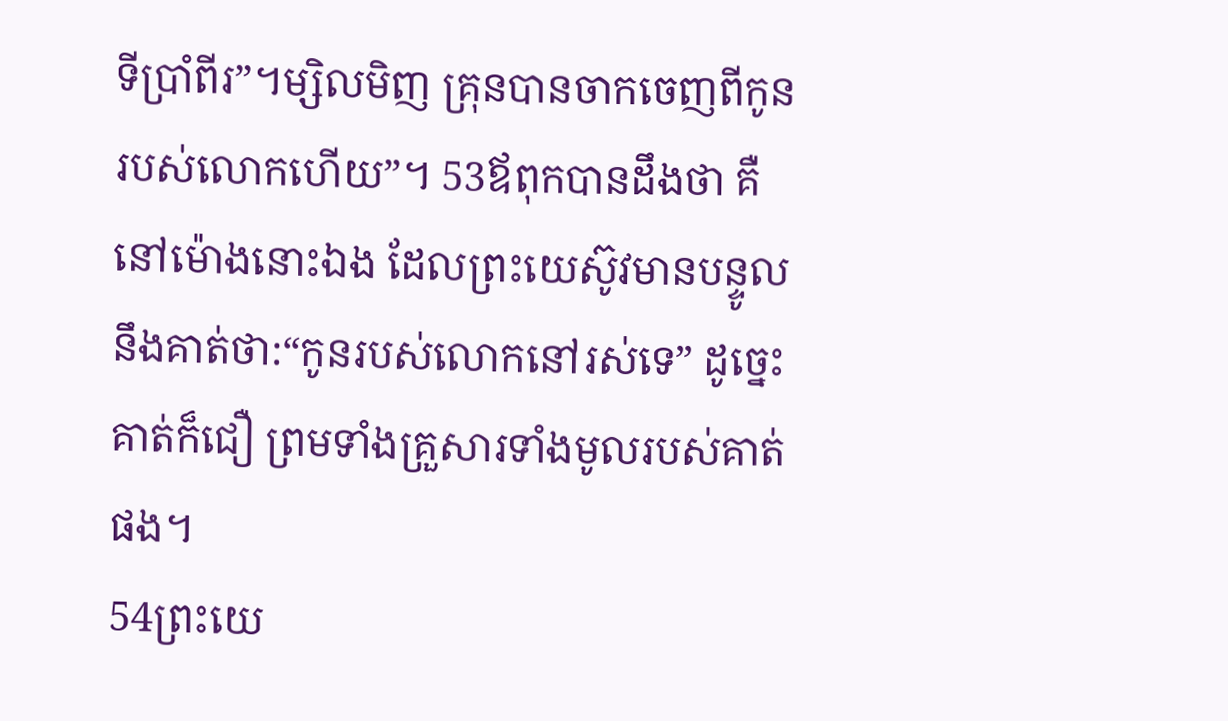ទីប្រាំពីរ”។ម្សិលមិញ គ្រុនបានចាកចេញពីកូនរបស់លោកហើយ”។ 53ឪពុកបានដឹងថា គឺនៅម៉ោងនោះឯង ដែលព្រះយេស៊ូវមានបន្ទូលនឹងគាត់ថា:“កូនរបស់លោកនៅរស់ទេ” ដូច្នេះ គាត់ក៏ជឿ ព្រមទាំងគ្រួសារទាំងមូលរបស់គាត់ផង។
54ព្រះយេ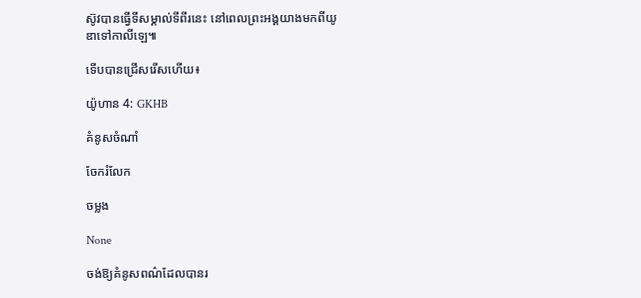ស៊ូវបានធ្វើទីសម្គាល់ទីពីរនេះ នៅពេលព្រះអង្គយាងមកពីយូឌាទៅកាលីឡេ៕

ទើបបានជ្រើសរើសហើយ៖

យ៉ូហាន 4: GKHB

គំនូសចំណាំ

ចែករំលែក

ចម្លង

None

ចង់ឱ្យគំនូសពណ៌ដែលបានរ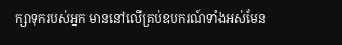ក្សាទុករបស់អ្នក មាននៅលើគ្រប់ឧបករណ៍ទាំងអស់មែន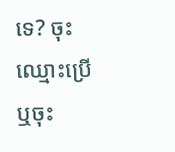ទេ? ចុះឈ្មោះប្រើ ឬចុះ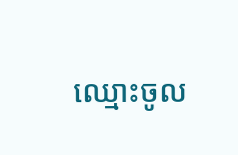ឈ្មោះចូល